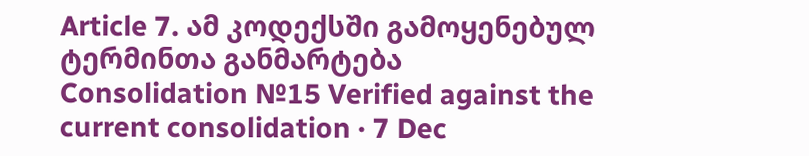Article 7. ამ კოდექსში გამოყენებულ ტერმინთა განმარტება
Consolidation №15 Verified against the current consolidation · 7 Dec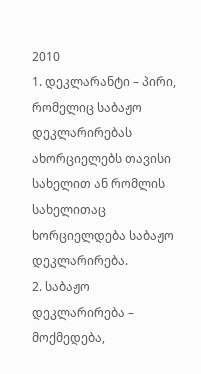2010
1. დეკლარანტი – პირი, რომელიც საბაჟო დეკლარირებას ახორციელებს თავისი სახელით ან რომლის სახელითაც ხორციელდება საბაჟო დეკლარირება.
2. საბაჟო დეკლარირება – მოქმედება,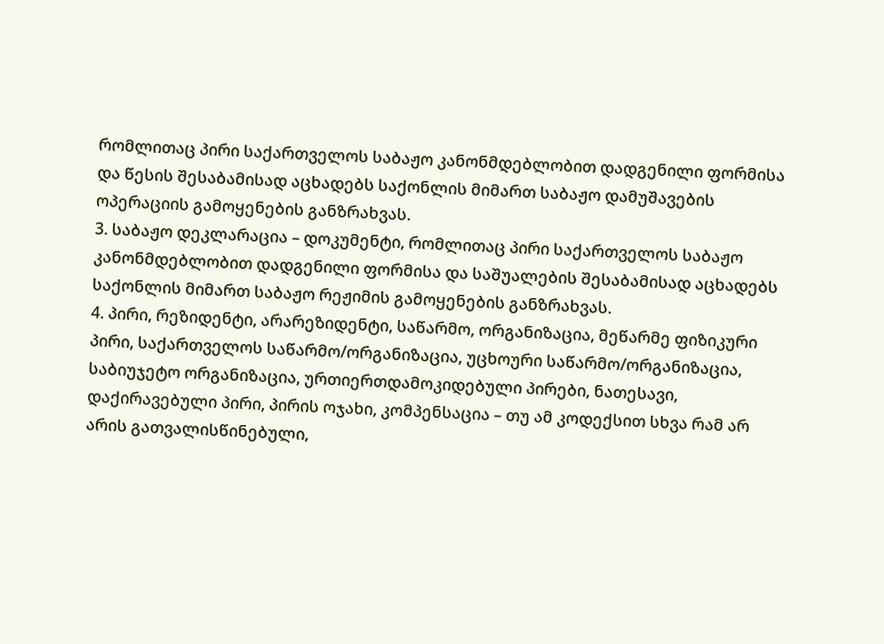რომლითაც პირი საქართველოს საბაჟო კანონმდებლობით დადგენილი ფორმისა და წესის შესაბამისად აცხადებს საქონლის მიმართ საბაჟო დამუშავების ოპერაციის გამოყენების განზრახვას.
3. საბაჟო დეკლარაცია – დოკუმენტი, რომლითაც პირი საქართველოს საბაჟო კანონმდებლობით დადგენილი ფორმისა და საშუალების შესაბამისად აცხადებს საქონლის მიმართ საბაჟო რეჟიმის გამოყენების განზრახვას.
4. პირი, რეზიდენტი, არარეზიდენტი, საწარმო, ორგანიზაცია, მეწარმე ფიზიკური პირი, საქართველოს საწარმო/ორგანიზაცია, უცხოური საწარმო/ორგანიზაცია, საბიუჯეტო ორგანიზაცია, ურთიერთდამოკიდებული პირები, ნათესავი, დაქირავებული პირი, პირის ოჯახი, კომპენსაცია – თუ ამ კოდექსით სხვა რამ არ არის გათვალისწინებული,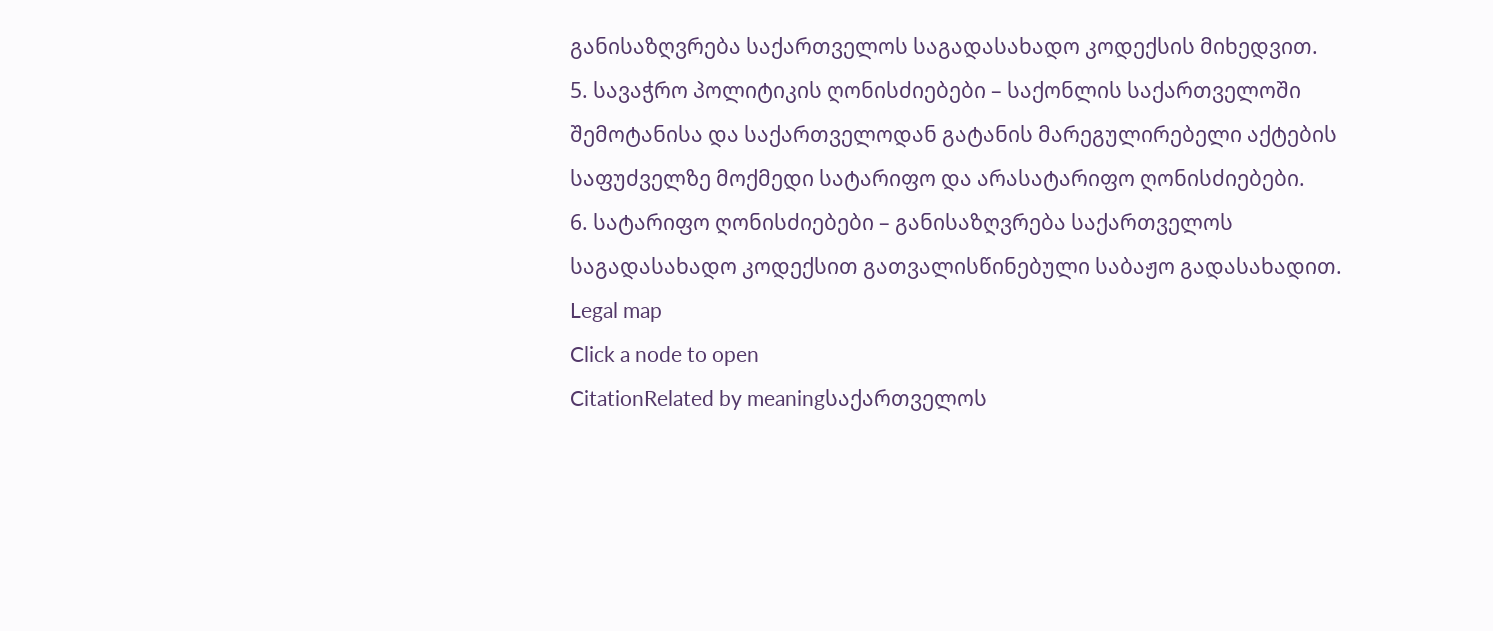განისაზღვრება საქართველოს საგადასახადო კოდექსის მიხედვით.
5. სავაჭრო პოლიტიკის ღონისძიებები – საქონლის საქართველოში შემოტანისა და საქართველოდან გატანის მარეგულირებელი აქტების საფუძველზე მოქმედი სატარიფო და არასატარიფო ღონისძიებები.
6. სატარიფო ღონისძიებები – განისაზღვრება საქართველოს საგადასახადო კოდექსით გათვალისწინებული საბაჟო გადასახადით.
Legal map
Click a node to open
CitationRelated by meaningსაქართველოს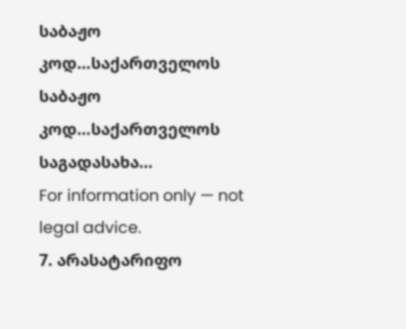საბაჟო კოდ…საქართველოს საბაჟო კოდ…საქართველოს საგადასახა…
For information only — not legal advice.
7. არასატარიფო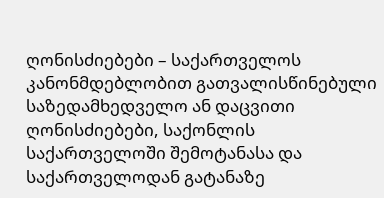ღონისძიებები – საქართველოს კანონმდებლობით გათვალისწინებული საზედამხედველო ან დაცვითი ღონისძიებები, საქონლის საქართველოში შემოტანასა და საქართველოდან გატანაზე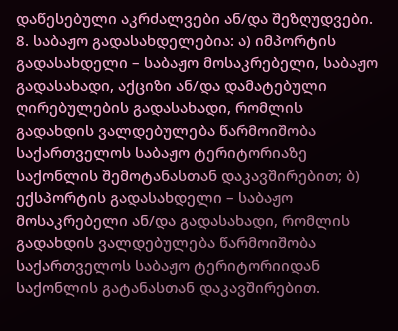დაწესებული აკრძალვები ან/და შეზღუდვები.
8. საბაჟო გადასახდელებია: ა) იმპორტის გადასახდელი – საბაჟო მოსაკრებელი, საბაჟო გადასახადი, აქციზი ან/და დამატებული ღირებულების გადასახადი, რომლის გადახდის ვალდებულება წარმოიშობა საქართველოს საბაჟო ტერიტორიაზე საქონლის შემოტანასთან დაკავშირებით; ბ) ექსპორტის გადასახდელი – საბაჟო მოსაკრებელი ან/და გადასახადი, რომლის გადახდის ვალდებულება წარმოიშობა საქართველოს საბაჟო ტერიტორიიდან საქონლის გატანასთან დაკავშირებით.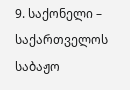9. საქონელი – საქართველოს საბაჟო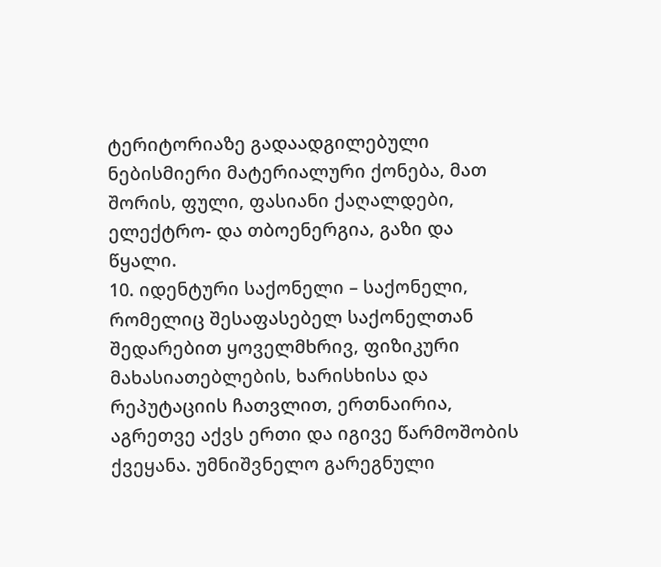ტერიტორიაზე გადაადგილებული ნებისმიერი მატერიალური ქონება, მათ შორის, ფული, ფასიანი ქაღალდები, ელექტრო- და თბოენერგია, გაზი და წყალი.
10. იდენტური საქონელი – საქონელი, რომელიც შესაფასებელ საქონელთან შედარებით ყოველმხრივ, ფიზიკური მახასიათებლების, ხარისხისა და რეპუტაციის ჩათვლით, ერთნაირია, აგრეთვე აქვს ერთი და იგივე წარმოშობის ქვეყანა. უმნიშვნელო გარეგნული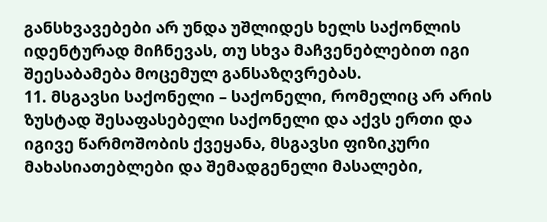განსხვავებები არ უნდა უშლიდეს ხელს საქონლის იდენტურად მიჩნევას, თუ სხვა მაჩვენებლებით იგი შეესაბამება მოცემულ განსაზღვრებას.
11. მსგავსი საქონელი – საქონელი, რომელიც არ არის ზუსტად შესაფასებელი საქონელი და აქვს ერთი და იგივე წარმოშობის ქვეყანა, მსგავსი ფიზიკური მახასიათებლები და შემადგენელი მასალები,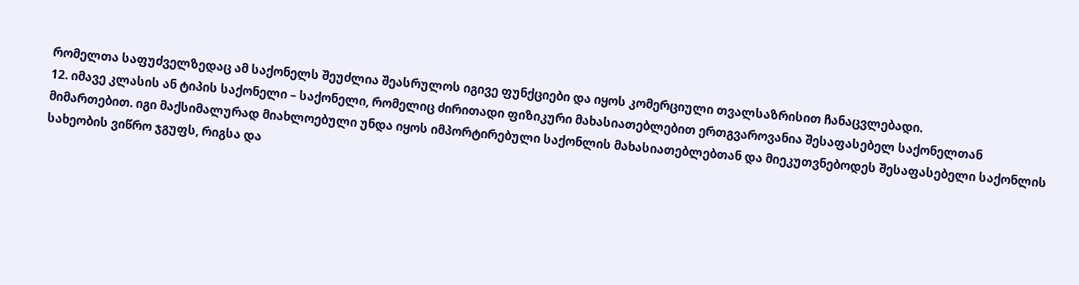რომელთა საფუძველზედაც ამ საქონელს შეუძლია შეასრულოს იგივე ფუნქციები და იყოს კომერციული თვალსაზრისით ჩანაცვლებადი.
12. იმავე კლასის ან ტიპის საქონელი – საქონელი, რომელიც ძირითადი ფიზიკური მახასიათებლებით ერთგვაროვანია შესაფასებელ საქონელთან მიმართებით. იგი მაქსიმალურად მიახლოებული უნდა იყოს იმპორტირებული საქონლის მახასიათებლებთან და მიეკუთვნებოდეს შესაფასებელი საქონლის სახეობის ვიწრო ჯგუფს, რიგსა და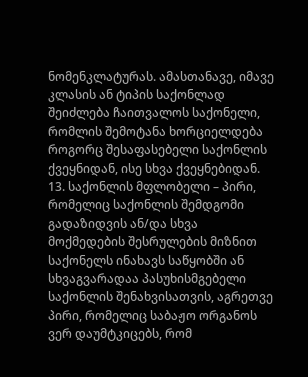ნომენკლატურას. ამასთანავე, იმავე კლასის ან ტიპის საქონლად შეიძლება ჩაითვალოს საქონელი, რომლის შემოტანა ხორციელდება როგორც შესაფასებელი საქონლის ქვეყნიდან, ისე სხვა ქვეყნებიდან.
13. საქონლის მფლობელი – პირი, რომელიც საქონლის შემდგომი გადაზიდვის ან/და სხვა მოქმედების შესრულების მიზნით საქონელს ინახავს საწყობში ან სხვაგვარადაა პასუხისმგებელი საქონლის შენახვისათვის, აგრეთვე პირი, რომელიც საბაჟო ორგანოს ვერ დაუმტკიცებს, რომ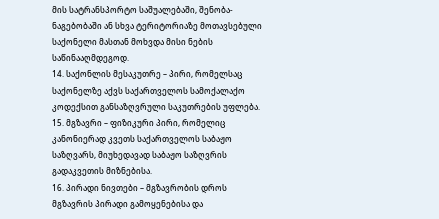მის სატრანსპორტო საშუალებაში, შენობა-ნაგებობაში ან სხვა ტერიტორიაზე მოთავსებული საქონელი მასთან მოხვდა მისი ნების საწინააღმდეგოდ.
14. საქონლის მესაკუთრე – პირი, რომელსაც საქონელზე აქვს საქართველოს სამოქალაქო კოდექსით განსაზღვრული საკუთრების უფლება.
15. მგზავრი – ფიზიკური პირი, რომელიც კანონიერად კვეთს საქართველოს საბაჟო საზღვარს, მიუხედავად საბაჟო საზღვრის გადაკვეთის მიზნებისა.
16. პირადი ნივთები – მგზავრობის დროს მგზავრის პირადი გამოყენებისა და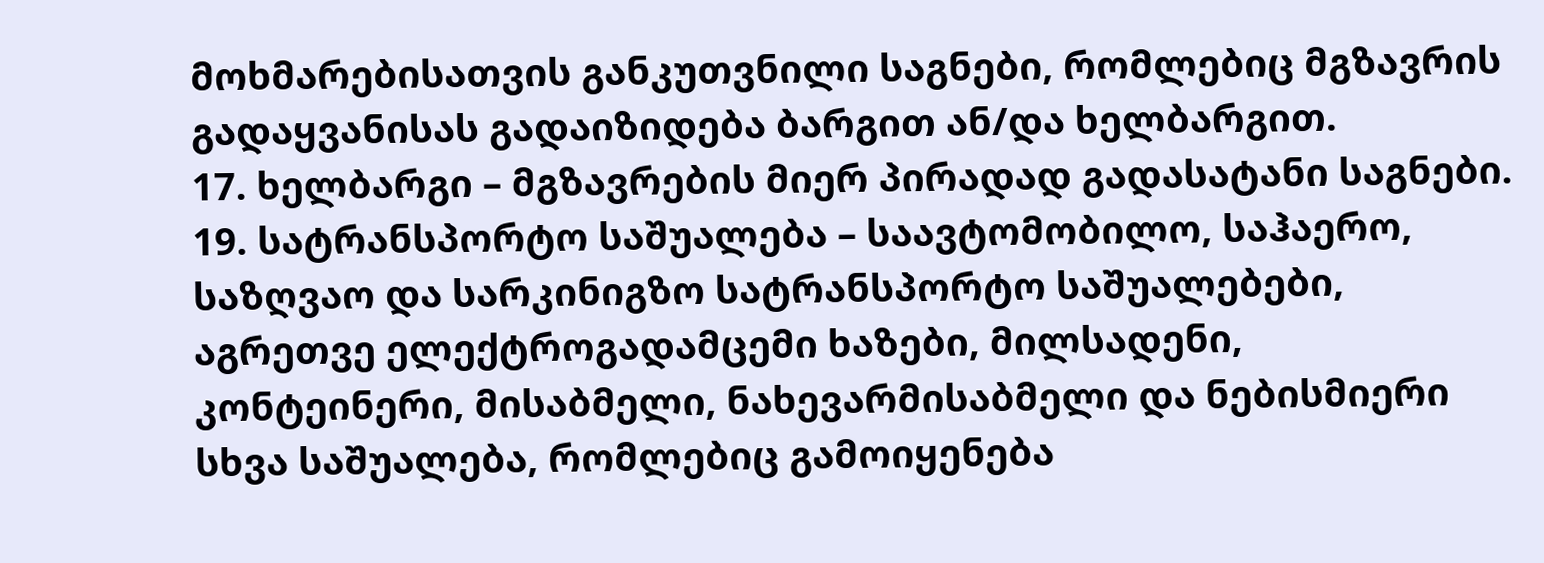მოხმარებისათვის განკუთვნილი საგნები, რომლებიც მგზავრის გადაყვანისას გადაიზიდება ბარგით ან/და ხელბარგით.
17. ხელბარგი – მგზავრების მიერ პირადად გადასატანი საგნები.
19. სატრანსპორტო საშუალება – საავტომობილო, საჰაერო, საზღვაო და სარკინიგზო სატრანსპორტო საშუალებები, აგრეთვე ელექტროგადამცემი ხაზები, მილსადენი, კონტეინერი, მისაბმელი, ნახევარმისაბმელი და ნებისმიერი სხვა საშუალება, რომლებიც გამოიყენება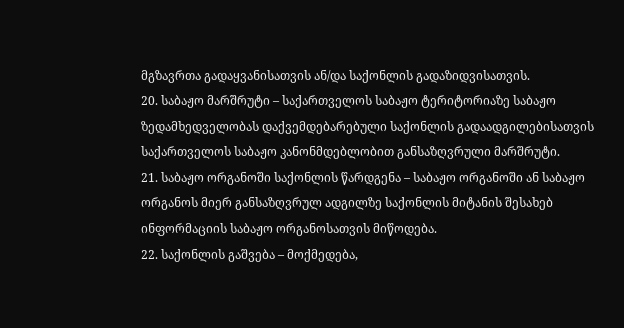მგზავრთა გადაყვანისათვის ან/და საქონლის გადაზიდვისათვის.
20. საბაჟო მარშრუტი – საქართველოს საბაჟო ტერიტორიაზე საბაჟო ზედამხედველობას დაქვემდებარებული საქონლის გადაადგილებისათვის საქართველოს საბაჟო კანონმდებლობით განსაზღვრული მარშრუტი.
21. საბაჟო ორგანოში საქონლის წარდგენა – საბაჟო ორგანოში ან საბაჟო ორგანოს მიერ განსაზღვრულ ადგილზე საქონლის მიტანის შესახებ ინფორმაციის საბაჟო ორგანოსათვის მიწოდება.
22. საქონლის გაშვება – მოქმედება,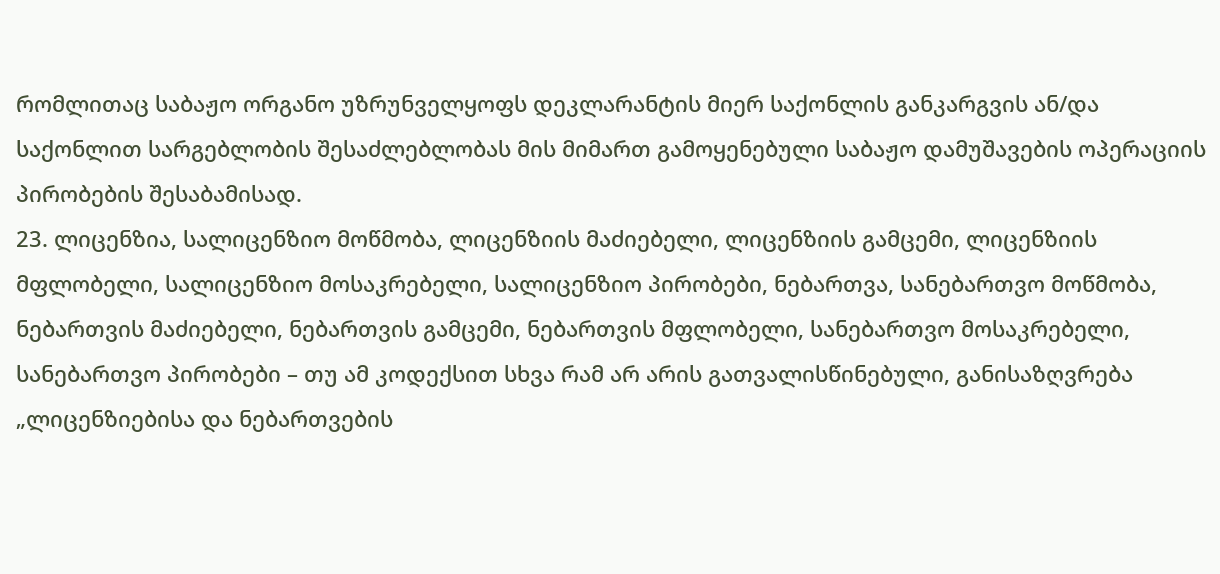რომლითაც საბაჟო ორგანო უზრუნველყოფს დეკლარანტის მიერ საქონლის განკარგვის ან/და საქონლით სარგებლობის შესაძლებლობას მის მიმართ გამოყენებული საბაჟო დამუშავების ოპერაციის პირობების შესაბამისად.
23. ლიცენზია, სალიცენზიო მოწმობა, ლიცენზიის მაძიებელი, ლიცენზიის გამცემი, ლიცენზიის მფლობელი, სალიცენზიო მოსაკრებელი, სალიცენზიო პირობები, ნებართვა, სანებართვო მოწმობა, ნებართვის მაძიებელი, ნებართვის გამცემი, ნებართვის მფლობელი, სანებართვო მოსაკრებელი, სანებართვო პირობები – თუ ამ კოდექსით სხვა რამ არ არის გათვალისწინებული, განისაზღვრება „ლიცენზიებისა და ნებართვების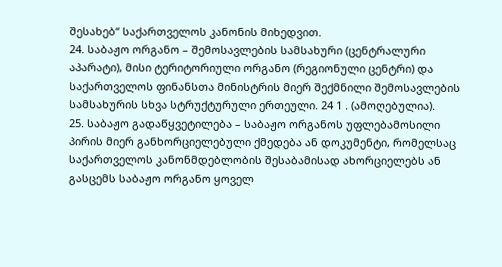შესახებ“ საქართველოს კანონის მიხედვით.
24. საბაჟო ორგანო – შემოსავლების სამსახური (ცენტრალური აპარატი), მისი ტერიტორიული ორგანო (რეგიონული ცენტრი) და საქართველოს ფინანსთა მინისტრის მიერ შექმნილი შემოსავლების სამსახურის სხვა სტრუქტურული ერთეული. 24 1 . (ამოღებულია).
25. საბაჟო გადაწყვეტილება – საბაჟო ორგანოს უფლებამოსილი პირის მიერ განხორციელებული ქმედება ან დოკუმენტი, რომელსაც საქართველოს კანონმდებლობის შესაბამისად ახორციელებს ან გასცემს საბაჟო ორგანო ყოველ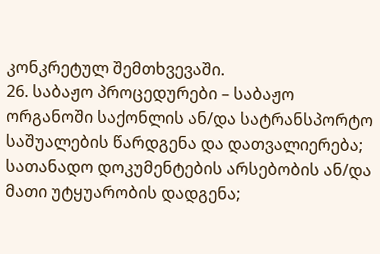კონკრეტულ შემთხვევაში.
26. საბაჟო პროცედურები – საბაჟო ორგანოში საქონლის ან/და სატრანსპორტო საშუალების წარდგენა და დათვალიერება; სათანადო დოკუმენტების არსებობის ან/და მათი უტყუარობის დადგენა;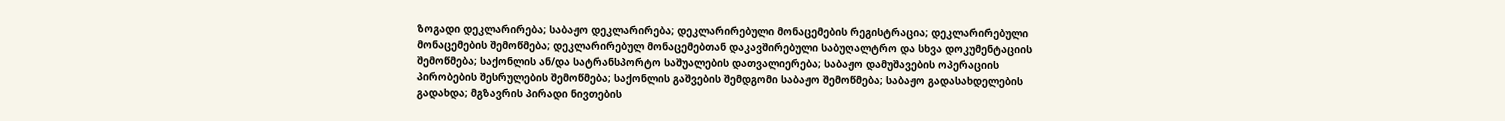ზოგადი დეკლარირება; საბაჟო დეკლარირება; დეკლარირებული მონაცემების რეგისტრაცია; დეკლარირებული მონაცემების შემოწმება; დეკლარირებულ მონაცემებთან დაკავშირებული საბუღალტრო და სხვა დოკუმენტაციის შემოწმება; საქონლის ან/და სატრანსპორტო საშუალების დათვალიერება; საბაჟო დამუშავების ოპერაციის პირობების შესრულების შემოწმება; საქონლის გაშვების შემდგომი საბაჟო შემოწმება; საბაჟო გადასახდელების გადახდა; მგზავრის პირადი ნივთების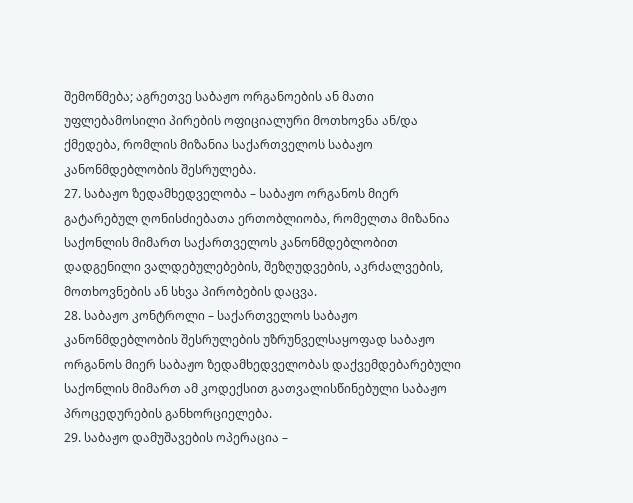შემოწმება; აგრეთვე საბაჟო ორგანოების ან მათი უფლებამოსილი პირების ოფიციალური მოთხოვნა ან/და ქმედება, რომლის მიზანია საქართველოს საბაჟო კანონმდებლობის შესრულება.
27. საბაჟო ზედამხედველობა – საბაჟო ორგანოს მიერ გატარებულ ღონისძიებათა ერთობლიობა, რომელთა მიზანია საქონლის მიმართ საქართველოს კანონმდებლობით დადგენილი ვალდებულებების, შეზღუდვების, აკრძალვების, მოთხოვნების ან სხვა პირობების დაცვა.
28. საბაჟო კონტროლი – საქართველოს საბაჟო კანონმდებლობის შესრულების უზრუნველსაყოფად საბაჟო ორგანოს მიერ საბაჟო ზედამხედველობას დაქვემდებარებული საქონლის მიმართ ამ კოდექსით გათვალისწინებული საბაჟო პროცედურების განხორციელება.
29. საბაჟო დამუშავების ოპერაცია –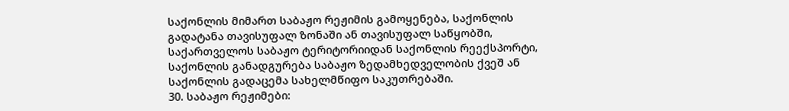საქონლის მიმართ საბაჟო რეჟიმის გამოყენება, საქონლის გადატანა თავისუფალ ზონაში ან თავისუფალ საწყობში, საქართველოს საბაჟო ტერიტორიიდან საქონლის რეექსპორტი, საქონლის განადგურება საბაჟო ზედამხედველობის ქვეშ ან საქონლის გადაცემა სახელმწიფო საკუთრებაში.
30. საბაჟო რეჟიმები: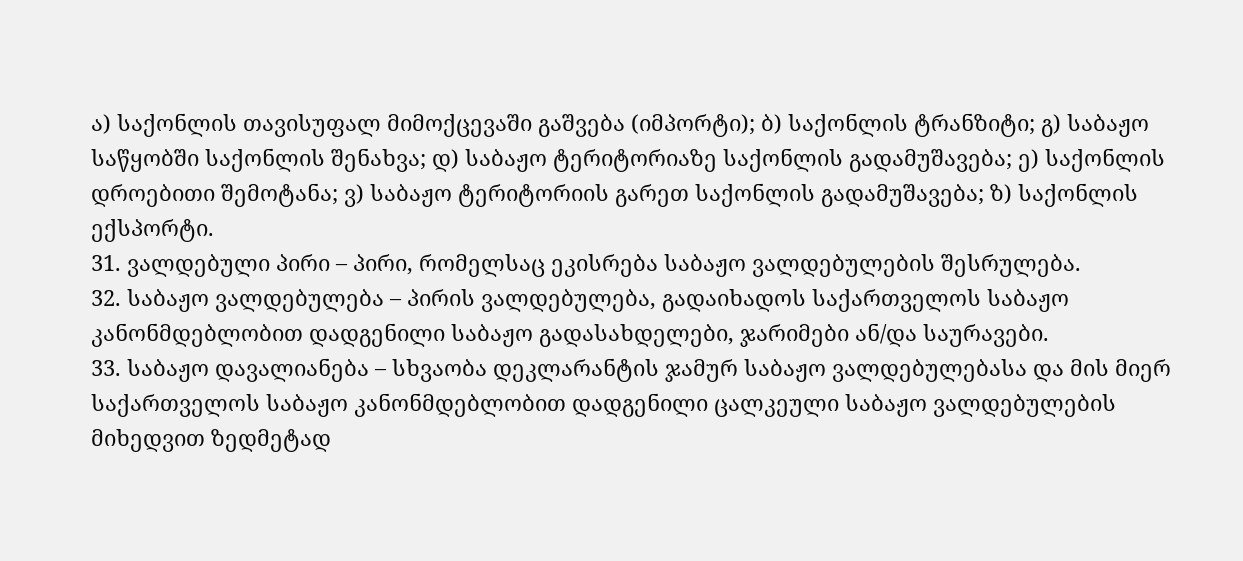ა) საქონლის თავისუფალ მიმოქცევაში გაშვება (იმპორტი); ბ) საქონლის ტრანზიტი; გ) საბაჟო საწყობში საქონლის შენახვა; დ) საბაჟო ტერიტორიაზე საქონლის გადამუშავება; ე) საქონლის დროებითი შემოტანა; ვ) საბაჟო ტერიტორიის გარეთ საქონლის გადამუშავება; ზ) საქონლის ექსპორტი.
31. ვალდებული პირი – პირი, რომელსაც ეკისრება საბაჟო ვალდებულების შესრულება.
32. საბაჟო ვალდებულება – პირის ვალდებულება, გადაიხადოს საქართველოს საბაჟო კანონმდებლობით დადგენილი საბაჟო გადასახდელები, ჯარიმები ან/და საურავები.
33. საბაჟო დავალიანება – სხვაობა დეკლარანტის ჯამურ საბაჟო ვალდებულებასა და მის მიერ საქართველოს საბაჟო კანონმდებლობით დადგენილი ცალკეული საბაჟო ვალდებულების მიხედვით ზედმეტად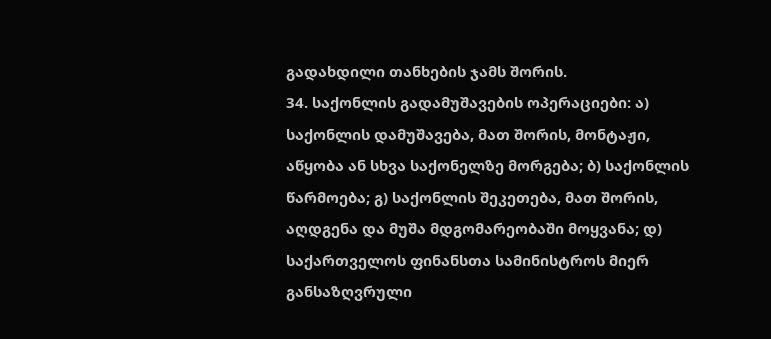გადახდილი თანხების ჯამს შორის.
34. საქონლის გადამუშავების ოპერაციები: ა) საქონლის დამუშავება, მათ შორის, მონტაჟი, აწყობა ან სხვა საქონელზე მორგება; ბ) საქონლის წარმოება; გ) საქონლის შეკეთება, მათ შორის, აღდგენა და მუშა მდგომარეობაში მოყვანა; დ) საქართველოს ფინანსთა სამინისტროს მიერ განსაზღვრული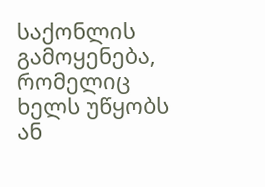საქონლის გამოყენება, რომელიც ხელს უწყობს ან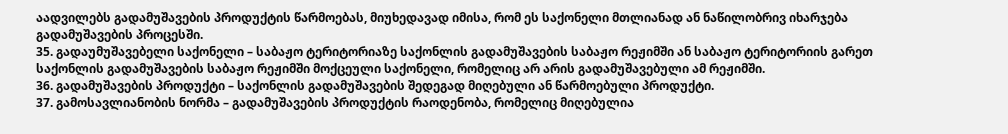აადვილებს გადამუშავების პროდუქტის წარმოებას, მიუხედავად იმისა, რომ ეს საქონელი მთლიანად ან ნაწილობრივ იხარჯება გადამუშავების პროცესში.
35. გადაუმუშავებელი საქონელი – საბაჟო ტერიტორიაზე საქონლის გადამუშავების საბაჟო რეჟიმში ან საბაჟო ტერიტორიის გარეთ საქონლის გადამუშავების საბაჟო რეჟიმში მოქცეული საქონელი, რომელიც არ არის გადამუშავებული ამ რეჟიმში.
36. გადამუშავების პროდუქტი – საქონლის გადამუშავების შედეგად მიღებული ან წარმოებული პროდუქტი.
37. გამოსავლიანობის ნორმა – გადამუშავების პროდუქტის რაოდენობა, რომელიც მიღებულია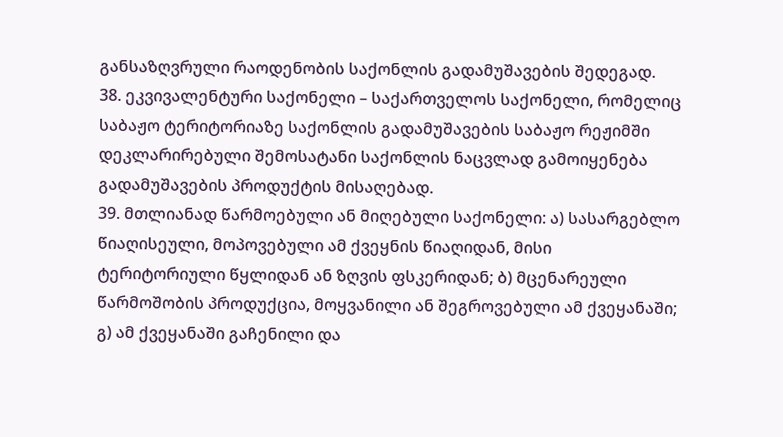განსაზღვრული რაოდენობის საქონლის გადამუშავების შედეგად.
38. ეკვივალენტური საქონელი – საქართველოს საქონელი, რომელიც საბაჟო ტერიტორიაზე საქონლის გადამუშავების საბაჟო რეჟიმში დეკლარირებული შემოსატანი საქონლის ნაცვლად გამოიყენება გადამუშავების პროდუქტის მისაღებად.
39. მთლიანად წარმოებული ან მიღებული საქონელი: ა) სასარგებლო წიაღისეული, მოპოვებული ამ ქვეყნის წიაღიდან, მისი ტერიტორიული წყლიდან ან ზღვის ფსკერიდან; ბ) მცენარეული წარმოშობის პროდუქცია, მოყვანილი ან შეგროვებული ამ ქვეყანაში; გ) ამ ქვეყანაში გაჩენილი და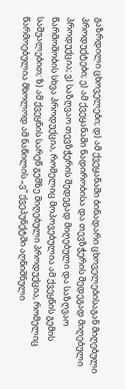გაზრდილი ცხოველები; დ) ამ ქვეყანაში ბინადარი ცხოველებისაგან მიღებული პროდუქტები; ე) ამ ქვეყანაში ნადირობისა და თევზჭერის შედეგად მიღებული პროდუქცია; ვ) საზღვაო თევზჭერის შედეგად მიღებული და საზღვაო წარმოშობის სხვა პროდუქცია, რომელიც მოპოვებულია ამ ქვეყნის გემის საშუალებით; ზ) ამ ქვეყნის სარეწ გემზე მიღებული პროდუქცია, რომელიც წარმოებულია მხოლოდ ამ ნაწილის „ვ“ ქვეპუნქტში აღნიშნული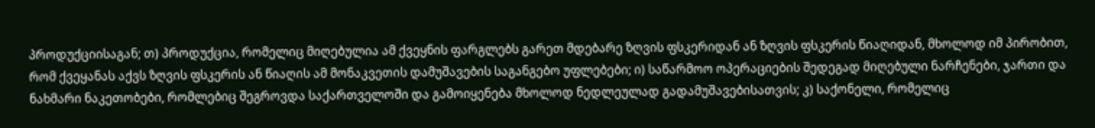პროდუქციისაგან; თ) პროდუქცია, რომელიც მიღებულია ამ ქვეყნის ფარგლებს გარეთ მდებარე ზღვის ფსკერიდან ან ზღვის ფსკერის წიაღიდან, მხოლოდ იმ პირობით, რომ ქვეყანას აქვს ზღვის ფსკერის ან წიაღის ამ მონაკვეთის დამუშავების საგანგებო უფლებები; ი) საწარმოო ოპერაციების შედეგად მიღებული ნარჩენები, ჯართი და ნახმარი ნაკეთობები, რომლებიც შეგროვდა საქართველოში და გამოიყენება მხოლოდ ნედლეულად გადამუშავებისათვის; კ) საქონელი, რომელიც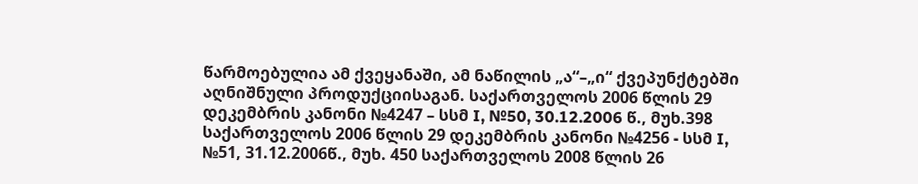წარმოებულია ამ ქვეყანაში, ამ ნაწილის „ა“–„ი“ ქვეპუნქტებში აღნიშნული პროდუქციისაგან. საქართველოს 2006 წლის 29 დეკემბრის კანონი №4247 – სსმ I, №50, 30.12.2006 წ., მუხ.398 საქართველოს 2006 წლის 29 დეკემბრის კანონი №4256 - სსმ I, №51, 31.12.2006წ., მუხ. 450 საქართველოს 2008 წლის 26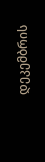დეკემბრის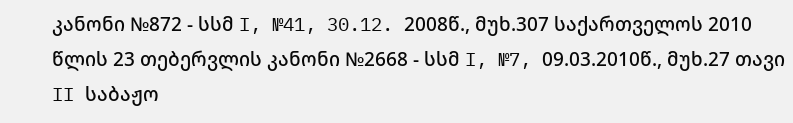კანონი №872 - სსმ I, №41, 30.12. 2008წ., მუხ.307 საქართველოს 2010 წლის 23 თებერვლის კანონი №2668 - სსმ I, №7, 09.03.2010წ., მუხ.27 თავი II საბაჟო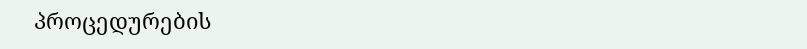პროცედურების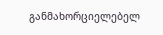განმახორციელებელ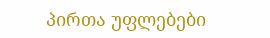პირთა უფლებები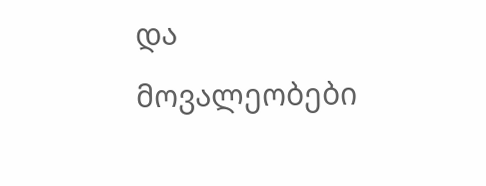და მოვალეობები